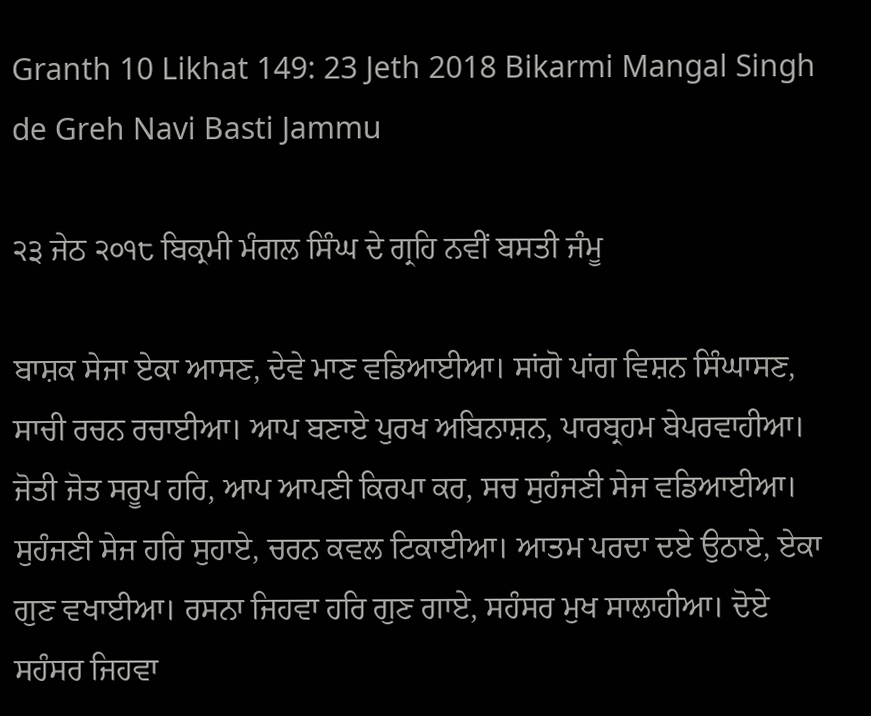Granth 10 Likhat 149: 23 Jeth 2018 Bikarmi Mangal Singh de Greh Navi Basti Jammu

੨੩ ਜੇਠ ੨੦੧੮ ਬਿਕ੍ਰਮੀ ਮੰਗਲ ਸਿੰਘ ਦੇ ਗ੍ਰਹਿ ਨਵੀਂ ਬਸਤੀ ਜੰਮੂ

ਬਾਸ਼ਕ ਸੇਜਾ ਏਕਾ ਆਸਣ, ਦੇਵੇ ਮਾਣ ਵਡਿਆਈਆ। ਸਾਂਗੋ ਪਾਂਗ ਵਿਸ਼ਨ ਸਿੰਘਾਸਣ, ਸਾਚੀ ਰਚਨ ਰਚਾਈਆ। ਆਪ ਬਣਾਏ ਪੁਰਖ ਅਬਿਨਾਸ਼ਨ, ਪਾਰਬ੍ਰਹਮ ਬੇਪਰਵਾਹੀਆ। ਜੋਤੀ ਜੋਤ ਸਰੂਪ ਹਰਿ, ਆਪ ਆਪਣੀ ਕਿਰਪਾ ਕਰ, ਸਚ ਸੁਹੰਜਣੀ ਸੇਜ ਵਡਿਆਈਆ। ਸੁਹੰਜਣੀ ਸੇਜ ਹਰਿ ਸੁਹਾਏ, ਚਰਨ ਕਵਲ ਟਿਕਾਈਆ। ਆਤਮ ਪਰਦਾ ਦਏ ਉਠਾਏ, ਏਕਾ ਗੁਣ ਵਖਾਈਆ। ਰਸਨਾ ਜਿਹਵਾ ਹਰਿ ਗੁਣ ਗਾਏ, ਸਹੰਸਰ ਮੁਖ ਸਾਲਾਹੀਆ। ਦੋਏ ਸਹੰਸਰ ਜਿਹਵਾ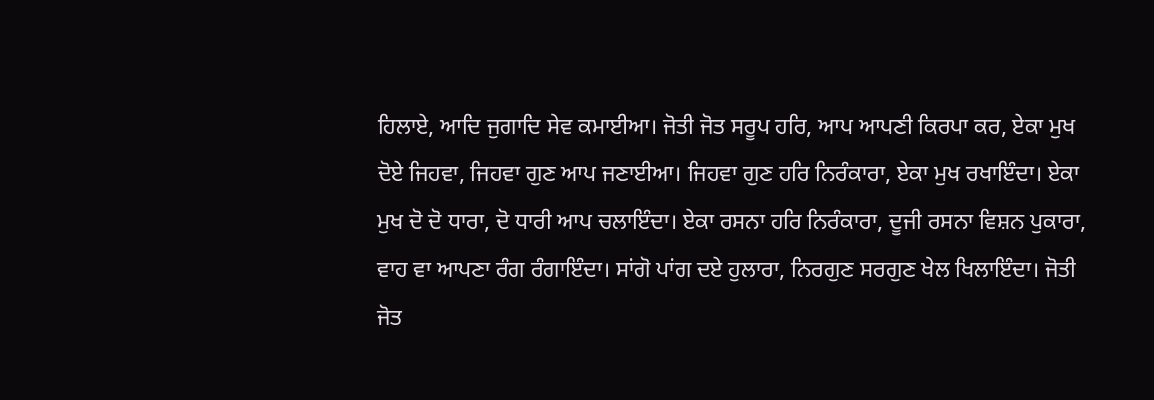ਹਿਲਾਏ, ਆਦਿ ਜੁਗਾਦਿ ਸੇਵ ਕਮਾਈਆ। ਜੋਤੀ ਜੋਤ ਸਰੂਪ ਹਰਿ, ਆਪ ਆਪਣੀ ਕਿਰਪਾ ਕਰ, ਏਕਾ ਮੁਖ ਦੋਏ ਜਿਹਵਾ, ਜਿਹਵਾ ਗੁਣ ਆਪ ਜਣਾਈਆ। ਜਿਹਵਾ ਗੁਣ ਹਰਿ ਨਿਰੰਕਾਰਾ, ਏਕਾ ਮੁਖ ਰਖਾਇੰਦਾ। ਏਕਾ ਮੁਖ ਦੋ ਦੋ ਧਾਰਾ, ਦੋ ਧਾਰੀ ਆਪ ਚਲਾਇੰਦਾ। ਏਕਾ ਰਸਨਾ ਹਰਿ ਨਿਰੰਕਾਰਾ, ਦੂਜੀ ਰਸਨਾ ਵਿਸ਼ਨ ਪੁਕਾਰਾ, ਵਾਹ ਵਾ ਆਪਣਾ ਰੰਗ ਰੰਗਾਇੰਦਾ। ਸਾਂਗੋ ਪਾਂਗ ਦਏ ਹੁਲਾਰਾ, ਨਿਰਗੁਣ ਸਰਗੁਣ ਖੇਲ ਖਿਲਾਇੰਦਾ। ਜੋਤੀ ਜੋਤ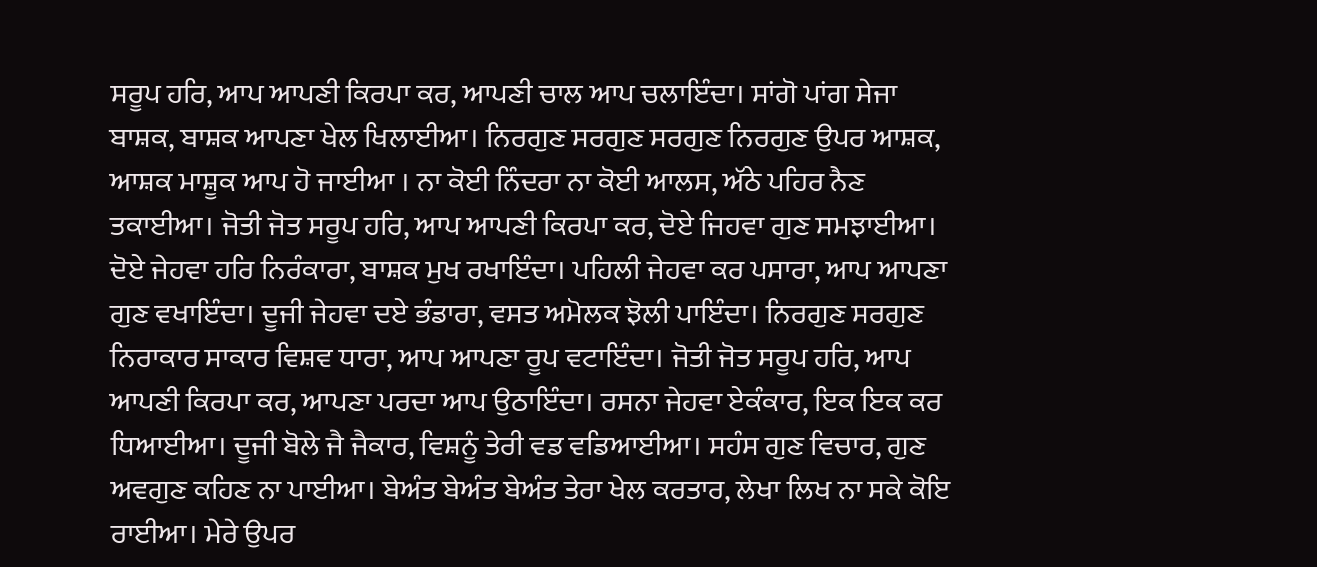ਸਰੂਪ ਹਰਿ, ਆਪ ਆਪਣੀ ਕਿਰਪਾ ਕਰ, ਆਪਣੀ ਚਾਲ ਆਪ ਚਲਾਇੰਦਾ। ਸਾਂਗੋ ਪਾਂਗ ਸੇਜਾ ਬਾਸ਼ਕ, ਬਾਸ਼ਕ ਆਪਣਾ ਖੇਲ ਖਿਲਾਈਆ। ਨਿਰਗੁਣ ਸਰਗੁਣ ਸਰਗੁਣ ਨਿਰਗੁਣ ਉਪਰ ਆਸ਼ਕ, ਆਸ਼ਕ ਮਾਸ਼ੂਕ ਆਪ ਹੋ ਜਾਈਆ । ਨਾ ਕੋਈ ਨਿੰਦਰਾ ਨਾ ਕੋਈ ਆਲਸ, ਅੱਠੇ ਪਹਿਰ ਨੈਣ ਤਕਾਈਆ। ਜੋਤੀ ਜੋਤ ਸਰੂਪ ਹਰਿ, ਆਪ ਆਪਣੀ ਕਿਰਪਾ ਕਰ, ਦੋਏ ਜਿਹਵਾ ਗੁਣ ਸਮਝਾਈਆ। ਦੋਏ ਜੇਹਵਾ ਹਰਿ ਨਿਰੰਕਾਰਾ, ਬਾਸ਼ਕ ਮੁਖ ਰਖਾਇੰਦਾ। ਪਹਿਲੀ ਜੇਹਵਾ ਕਰ ਪਸਾਰਾ, ਆਪ ਆਪਣਾ ਗੁਣ ਵਖਾਇੰਦਾ। ਦੂਜੀ ਜੇਹਵਾ ਦਏ ਭੰਡਾਰਾ, ਵਸਤ ਅਮੋਲਕ ਝੋਲੀ ਪਾਇੰਦਾ। ਨਿਰਗੁਣ ਸਰਗੁਣ ਨਿਰਾਕਾਰ ਸਾਕਾਰ ਵਿਸ਼ਵ ਧਾਰਾ, ਆਪ ਆਪਣਾ ਰੂਪ ਵਟਾਇੰਦਾ। ਜੋਤੀ ਜੋਤ ਸਰੂਪ ਹਰਿ, ਆਪ ਆਪਣੀ ਕਿਰਪਾ ਕਰ, ਆਪਣਾ ਪਰਦਾ ਆਪ ਉਠਾਇੰਦਾ। ਰਸਨਾ ਜੇਹਵਾ ਏਕੰਕਾਰ, ਇਕ ਇਕ ਕਰ ਧਿਆਈਆ। ਦੂਜੀ ਬੋਲੇ ਜੈ ਜੈਕਾਰ, ਵਿਸ਼ਨੂੰ ਤੇਰੀ ਵਡ ਵਡਿਆਈਆ। ਸਹੰਸ ਗੁਣ ਵਿਚਾਰ, ਗੁਣ ਅਵਗੁਣ ਕਹਿਣ ਨਾ ਪਾਈਆ। ਬੇਅੰਤ ਬੇਅੰਤ ਬੇਅੰਤ ਤੇਰਾ ਖੇਲ ਕਰਤਾਰ, ਲੇਖਾ ਲਿਖ ਨਾ ਸਕੇ ਕੋਇ ਰਾਈਆ। ਮੇਰੇ ਉਪਰ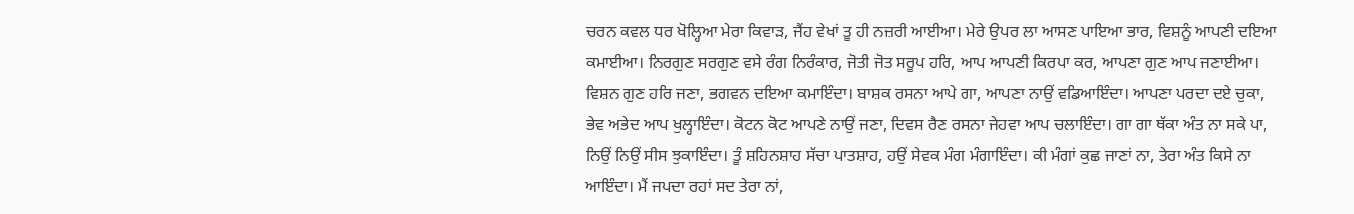ਚਰਨ ਕਵਲ ਧਰ ਖੋਲ੍ਹਿਆ ਮੇਰਾ ਕਿਵਾੜ, ਜੈਂਹ ਵੇਖਾਂ ਤੂ ਹੀ ਨਜ਼ਰੀ ਆਈਆ। ਮੇਰੇ ਉਪਰ ਲਾ ਆਸਣ ਪਾਇਆ ਭਾਰ, ਵਿਸ਼ਨੂੰ ਆਪਣੀ ਦਇਆ ਕਮਾਈਆ। ਨਿਰਗੁਣ ਸਰਗੁਣ ਵਸੇ ਰੰਗ ਨਿਰੰਕਾਰ, ਜੋਤੀ ਜੋਤ ਸਰੂਪ ਹਰਿ, ਆਪ ਆਪਣੀ ਕਿਰਪਾ ਕਰ, ਆਪਣਾ ਗੁਣ ਆਪ ਜਣਾਈਆ। ਵਿਸ਼ਨ ਗੁਣ ਹਰਿ ਜਣਾ, ਭਗਵਨ ਦਇਆ ਕਮਾਇੰਦਾ। ਬਾਸ਼ਕ ਰਸਨਾ ਆਪੇ ਗਾ, ਆਪਣਾ ਨਾਉਂ ਵਡਿਆਇੰਦਾ। ਆਪਣਾ ਪਰਦਾ ਦਏ ਚੁਕਾ, ਭੇਵ ਅਭੇਦ ਆਪ ਖੁਲ੍ਹਾਇੰਦਾ। ਕੋਟਨ ਕੋਟ ਆਪਣੇ ਨਾਉਂ ਜਣਾ, ਦਿਵਸ ਰੈਣ ਰਸਨਾ ਜੇਹਵਾ ਆਪ ਚਲਾਇੰਦਾ। ਗਾ ਗਾ ਥੱਕਾ ਅੰਤ ਨਾ ਸਕੇ ਪਾ, ਨਿਉਂ ਨਿਉਂ ਸੀਸ ਝੁਕਾਇੰਦਾ। ਤੂੰ ਸ਼ਹਿਨਸ਼ਾਹ ਸੱਚਾ ਪਾਤਸ਼ਾਹ, ਹਉਂ ਸੇਵਕ ਮੰਗ ਮੰਗਾਇੰਦਾ। ਕੀ ਮੰਗਾਂ ਕੁਛ ਜਾਣਾਂ ਨਾ, ਤੇਰਾ ਅੰਤ ਕਿਸੇ ਨਾ ਆਇੰਦਾ। ਮੈਂ ਜਪਦਾ ਰਹਾਂ ਸਦ ਤੇਰਾ ਨਾਂ,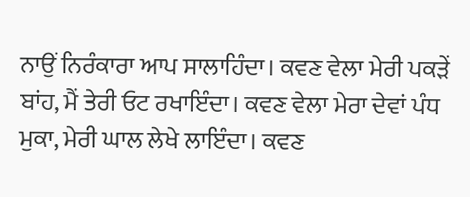ਨਾਉਂ ਨਿਰੰਕਾਰਾ ਆਪ ਸਾਲਾਹਿੰਦਾ। ਕਵਣ ਵੇਲਾ ਮੇਰੀ ਪਕੜੇਂ ਬਾਂਹ, ਮੈਂ ਤੇਰੀ ਓਟ ਰਖਾਇੰਦਾ। ਕਵਣ ਵੇਲਾ ਮੇਰਾ ਦੇਵਾਂ ਪੰਧ ਮੁਕਾ, ਮੇਰੀ ਘਾਲ ਲੇਖੇ ਲਾਇੰਦਾ। ਕਵਣ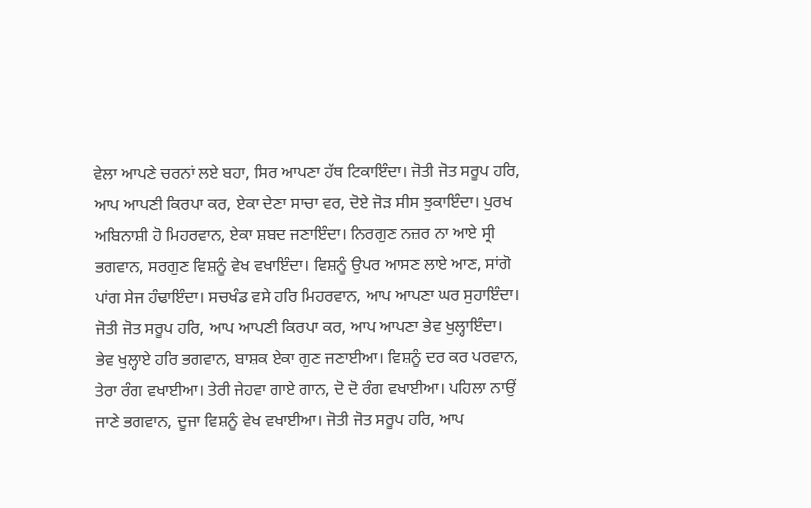ਵੇਲਾ ਆਪਣੇ ਚਰਨਾਂ ਲਏ ਬਹਾ, ਸਿਰ ਆਪਣਾ ਹੱਥ ਟਿਕਾਇੰਦਾ। ਜੋਤੀ ਜੋਤ ਸਰੂਪ ਹਰਿ, ਆਪ ਆਪਣੀ ਕਿਰਪਾ ਕਰ, ਏਕਾ ਦੇਣਾ ਸਾਚਾ ਵਰ, ਦੋਏ ਜੋੜ ਸੀਸ ਝੁਕਾਇੰਦਾ। ਪੁਰਖ ਅਬਿਨਾਸ਼ੀ ਹੋ ਮਿਹਰਵਾਨ, ਏਕਾ ਸ਼ਬਦ ਜਣਾਇੰਦਾ। ਨਿਰਗੁਣ ਨਜ਼ਰ ਨਾ ਆਏ ਸ੍ਰੀ ਭਗਵਾਨ, ਸਰਗੁਣ ਵਿਸ਼ਨੂੰ ਵੇਖ ਵਖਾਇੰਦਾ। ਵਿਸ਼ਨੂੰ ਉਪਰ ਆਸਣ ਲਾਏ ਆਣ, ਸਾਂਗੋ ਪਾਂਗ ਸੇਜ ਹੰਢਾਇੰਦਾ। ਸਚਖੰਡ ਵਸੇ ਹਰਿ ਮਿਹਰਵਾਨ, ਆਪ ਆਪਣਾ ਘਰ ਸੁਹਾਇੰਦਾ। ਜੋਤੀ ਜੋਤ ਸਰੂਪ ਹਰਿ, ਆਪ ਆਪਣੀ ਕਿਰਪਾ ਕਰ, ਆਪ ਆਪਣਾ ਭੇਵ ਖੁਲ੍ਹਾਇੰਦਾ। ਭੇਵ ਖੁਲ੍ਹਾਏ ਹਰਿ ਭਗਵਾਨ, ਬਾਸ਼ਕ ਏਕਾ ਗੁਣ ਜਣਾਈਆ। ਵਿਸ਼ਨੂੰ ਦਰ ਕਰ ਪਰਵਾਨ, ਤੇਰਾ ਰੰਗ ਵਖਾਈਆ। ਤੇਰੀ ਜੇਹਵਾ ਗਾਏ ਗਾਨ, ਦੋ ਦੋ ਰੰਗ ਵਖਾਈਆ। ਪਹਿਲਾ ਨਾਉਂ ਜਾਣੇ ਭਗਵਾਨ, ਦੂਜਾ ਵਿਸ਼ਨੂੰ ਵੇਖ ਵਖਾਈਆ। ਜੋਤੀ ਜੋਤ ਸਰੂਪ ਹਰਿ, ਆਪ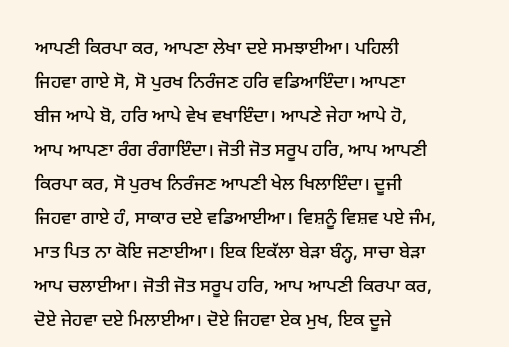ਆਪਣੀ ਕਿਰਪਾ ਕਰ, ਆਪਣਾ ਲੇਖਾ ਦਏ ਸਮਝਾਈਆ। ਪਹਿਲੀ ਜਿਹਵਾ ਗਾਏ ਸੋ, ਸੋ ਪੁਰਖ ਨਿਰੰਜਣ ਹਰਿ ਵਡਿਆਇੰਦਾ। ਆਪਣਾ ਬੀਜ ਆਪੇ ਬੋ, ਹਰਿ ਆਪੇ ਵੇਖ ਵਖਾਇੰਦਾ। ਆਪਣੇ ਜੇਹਾ ਆਪੇ ਹੋ, ਆਪ ਆਪਣਾ ਰੰਗ ਰੰਗਾਇੰਦਾ। ਜੋਤੀ ਜੋਤ ਸਰੂਪ ਹਰਿ, ਆਪ ਆਪਣੀ ਕਿਰਪਾ ਕਰ, ਸੋ ਪੁਰਖ ਨਿਰੰਜਣ ਆਪਣੀ ਖੇਲ ਖਿਲਾਇੰਦਾ। ਦੂਜੀ ਜਿਹਵਾ ਗਾਏ ਹੰ, ਸਾਕਾਰ ਦਏ ਵਡਿਆਈਆ। ਵਿਸ਼ਨੂੰ ਵਿਸ਼ਵ ਪਏ ਜੰਮ, ਮਾਤ ਪਿਤ ਨਾ ਕੋਇ ਜਣਾਈਆ। ਇਕ ਇਕੱਲਾ ਬੇੜਾ ਬੰਨ੍ਹ, ਸਾਚਾ ਬੇੜਾ ਆਪ ਚਲਾਈਆ। ਜੋਤੀ ਜੋਤ ਸਰੂਪ ਹਰਿ, ਆਪ ਆਪਣੀ ਕਿਰਪਾ ਕਰ, ਦੋਏ ਜੇਹਵਾ ਦਏ ਮਿਲਾਈਆ। ਦੋਏ ਜਿਹਵਾ ਏਕ ਮੁਖ, ਇਕ ਦੂਜੇ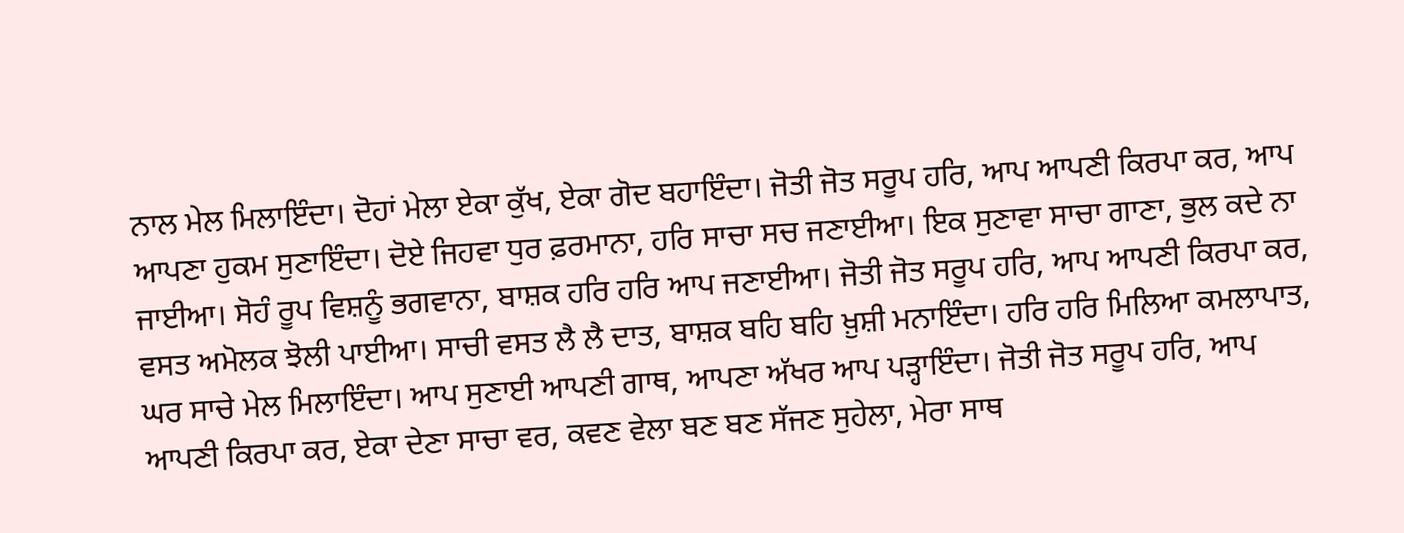ਨਾਲ ਮੇਲ ਮਿਲਾਇੰਦਾ। ਦੋਹਾਂ ਮੇਲਾ ਏਕਾ ਕੁੱਖ, ਏਕਾ ਗੋਦ ਬਹਾਇੰਦਾ। ਜੋਤੀ ਜੋਤ ਸਰੂਪ ਹਰਿ, ਆਪ ਆਪਣੀ ਕਿਰਪਾ ਕਰ, ਆਪ ਆਪਣਾ ਹੁਕਮ ਸੁਣਾਇੰਦਾ। ਦੋਏ ਜਿਹਵਾ ਧੁਰ ਫ਼ਰਮਾਨਾ, ਹਰਿ ਸਾਚਾ ਸਚ ਜਣਾਈਆ। ਇਕ ਸੁਣਾਵਾ ਸਾਚਾ ਗਾਣਾ, ਭੁਲ ਕਦੇ ਨਾ ਜਾਈਆ। ਸੋਹੰ ਰੂਪ ਵਿਸ਼ਨੂੰ ਭਗਵਾਨਾ, ਬਾਸ਼ਕ ਹਰਿ ਹਰਿ ਆਪ ਜਣਾਈਆ। ਜੋਤੀ ਜੋਤ ਸਰੂਪ ਹਰਿ, ਆਪ ਆਪਣੀ ਕਿਰਪਾ ਕਰ, ਵਸਤ ਅਮੋਲਕ ਝੋਲੀ ਪਾਈਆ। ਸਾਚੀ ਵਸਤ ਲੈ ਲੈ ਦਾਤ, ਬਾਸ਼ਕ ਬਹਿ ਬਹਿ ਖ਼ੁਸ਼ੀ ਮਨਾਇੰਦਾ। ਹਰਿ ਹਰਿ ਮਿਲਿਆ ਕਮਲਾਪਾਤ, ਘਰ ਸਾਚੇ ਮੇਲ ਮਿਲਾਇੰਦਾ। ਆਪ ਸੁਣਾਈ ਆਪਣੀ ਗਾਥ, ਆਪਣਾ ਅੱਖਰ ਆਪ ਪੜ੍ਹਾਇੰਦਾ। ਜੋਤੀ ਜੋਤ ਸਰੂਪ ਹਰਿ, ਆਪ ਆਪਣੀ ਕਿਰਪਾ ਕਰ, ਏਕਾ ਦੇਣਾ ਸਾਚਾ ਵਰ, ਕਵਣ ਵੇਲਾ ਬਣ ਬਣ ਸੱਜਣ ਸੁਹੇਲਾ, ਮੇਰਾ ਸਾਥ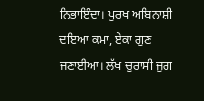ਨਿਭਾਇੰਦਾ। ਪੁਰਖ ਅਬਿਨਾਸ਼ੀ ਦਇਆ ਕਮਾ, ਏਕਾ ਗੁਣ ਜਣਾਈਆ। ਲੱਖ ਚੁਰਾਸੀ ਜੁਗ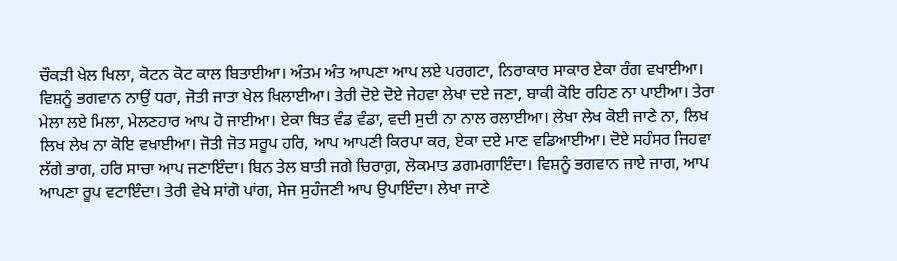ਚੌਕੜੀ ਖੇਲ ਖਿਲਾ, ਕੋਟਨ ਕੋਟ ਕਾਲ ਬਿਤਾਈਆ। ਅੰਤਮ ਅੰਤ ਆਪਣਾ ਆਪ ਲਏ ਪਰਗਟਾ, ਨਿਰਾਕਾਰ ਸਾਕਾਰ ਏਕਾ ਰੰਗ ਵਖਾਈਆ। ਵਿਸ਼ਨੂੰ ਭਗਵਾਨ ਨਾਉਂ ਧਰਾ, ਜੋਤੀ ਜਾਤਾ ਖੇਲ ਖਿਲਾਈਆ। ਤੇਰੀ ਦੋਏ ਦੋਏ ਜੇਹਵਾ ਲੇਖਾ ਦਏ ਜਣਾ, ਬਾਕੀ ਕੋਇ ਰਹਿਣ ਨਾ ਪਾਈਆ। ਤੇਰਾ ਮੇਲਾ ਲਏ ਮਿਲਾ, ਮੇਲਣਹਾਰ ਆਪ ਹੋ ਜਾਈਆ। ਏਕਾ ਥਿਤ ਵੰਡ ਵੰਡਾ, ਵਦੀ ਸੁਦੀ ਨਾ ਨਾਲ ਰਲਾਈਆ। ਲੇਖਾ ਲੇਖ ਕੋਈ ਜਾਣੇ ਨਾ, ਲਿਖ ਲਿਖ ਲੇਖ ਨਾ ਕੋਇ ਵਖਾਈਆ। ਜੋਤੀ ਜੋਤ ਸਰੂਪ ਹਰਿ, ਆਪ ਆਪਣੀ ਕਿਰਪਾ ਕਰ, ਏਕਾ ਦਏ ਮਾਣ ਵਡਿਆਈਆ। ਦੋਏ ਸਹੰਸਰ ਜਿਹਵਾ ਲੱਗੇ ਭਾਗ, ਹਰਿ ਸਾਚਾ ਆਪ ਜਣਾਇੰਦਾ। ਬਿਨ ਤੇਲ ਬਾਤੀ ਜਗੇ ਚਿਰਾਗ਼, ਲੋਕਮਾਤ ਡਗਮਗਾਇੰਦਾ। ਵਿਸ਼ਨੂੰ ਭਗਵਾਨ ਜਾਏ ਜਾਗ, ਆਪ ਆਪਣਾ ਰੂਪ ਵਟਾਇੰਦਾ। ਤੇਰੀ ਵੇਖੇ ਸਾਂਗੋ ਪਾਂਗ, ਸੇਜ ਸੁਹੰਜਣੀ ਆਪ ਉਪਾਇੰਦਾ। ਲੇਖਾ ਜਾਣੇ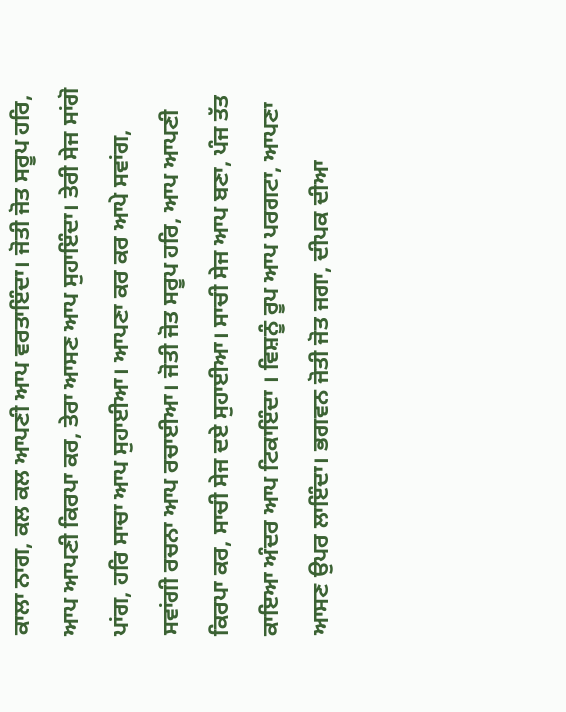ਕਾਲਾ ਨਾਗ, ਕਲ ਕਲ ਆਪਣੀ ਆਪ ਵਰਤਾਇੰਦਾ। ਜੋਤੀ ਜੋਤ ਸਰੂਪ ਹਰਿ, ਆਪ ਆਪਣੀ ਕਿਰਪਾ ਕਰ, ਤੇਰਾ ਆਸਣ ਆਪ ਸੁਹਾਇੰਦਾ। ਤੇਰੀ ਸੇਜ ਸਾਂਗੋ ਪਾਂਗ, ਹਰਿ ਸਾਚਾ ਆਪ ਸੁਹਾਈਆ। ਆਪਣਾ ਕਰ ਕਰ ਆਪੇ ਸਵਾਂਗ, ਸਵਾਂਗੀ ਰਚਨਾ ਆਪ ਰਚਾਈਆ। ਜੋਤੀ ਜੋਤ ਸਰੂਪ ਹਰਿ, ਆਪ ਆਪਣੀ ਕਿਰਪਾ ਕਰ, ਸਾਚੀ ਸੇਜ ਦਏ ਸੁਹਾਈਆ। ਸਾਚੀ ਸੇਜ ਆਪ ਬਣਾ, ਪੰਜ ਤੱਤ ਕਾਇਆ ਅੰਦਰ ਆਪ ਟਿਕਾਇੰਦਾ । ਵਿਸ਼ਨੂੰ ਰੂਪ ਆਪ ਪਰਗਟਾ, ਆਪਣਾ ਆਸਣ ਉਪਰ ਲਾਇੰਦਾ। ਭਗਵਨ ਜੋਤੀ ਜੋਤ ਜਗਾ, ਦੀਪਕ ਦੀਆ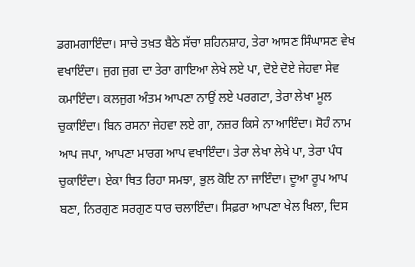ਡਗਮਗਾਇੰਦਾ। ਸਾਚੇ ਤਖ਼ਤ ਬੈਠੇ ਸੱਚਾ ਸ਼ਹਿਨਸ਼ਾਹ, ਤੇਰਾ ਆਸਣ ਸਿੰਘਾਸਣ ਵੇਖ ਵਖਾਇੰਦਾ। ਜੁਗ ਜੁਗ ਦਾ ਤੇਰਾ ਗਾਇਆ ਲੇਖੇ ਲਏ ਪਾ, ਦੋਏ ਦੋਏ ਜੇਹਵਾ ਸੇਵ ਕਮਾਇੰਦਾ। ਕਲਜੁਗ ਅੰਤਮ ਆਪਣਾ ਨਾਉਂ ਲਏ ਪਰਗਟਾ, ਤੇਰਾ ਲੇਖਾ ਮੂਲ ਚੁਕਾਇੰਦਾ। ਬਿਨ ਰਸਨਾ ਜੇਹਵਾ ਲਏ ਗਾ, ਨਜ਼ਰ ਕਿਸੇ ਨਾ ਆਇੰਦਾ। ਸੋਹੰ ਨਾਮ ਆਪ ਜਪਾ, ਆਪਣਾ ਮਾਰਗ ਆਪ ਵਖਾਇੰਦਾ। ਤੇਰਾ ਲੇਖਾ ਲੇਖੇ ਪਾ, ਤੇਰਾ ਪੰਧ ਚੁਕਾਇੰਦਾ। ਏਕਾ ਥਿਤ ਰਿਹਾ ਸਮਝਾ, ਭੁਲ ਕੋਇ ਨਾ ਜਾਇੰਦਾ। ਦੂਆ ਰੂਪ ਆਪ ਬਣਾ, ਨਿਰਗੁਣ ਸਰਗੁਣ ਧਾਰ ਚਲਾਇੰਦਾ। ਸਿਫ਼ਰਾ ਆਪਣਾ ਖੇਲ ਖਿਲਾ, ਦਿਸ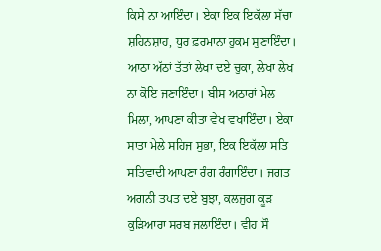ਕਿਸੇ ਨਾ ਆਇੰਦਾ। ਏਕਾ ਇਕ ਇਕੱਲਾ ਸੱਚਾ ਸ਼ਹਿਨਸ਼ਾਹ, ਧੁਰ ਫ਼ਰਮਾਨਾ ਹੁਕਮ ਸੁਣਾਇੰਦਾ। ਆਠਾ ਅੱਠਾਂ ਤੱਤਾਂ ਲੇਖਾ ਦਏ ਚੁਕਾ, ਲੇਖਾ ਲੇਖ ਨਾ ਕੋਇ ਜਣਾਇੰਦਾ। ਬੀਸ ਅਠਾਰਾਂ ਮੇਲ ਮਿਲਾ, ਆਪਣਾ ਕੀਤਾ ਵੇਖ ਵਖਾਇੰਦਾ। ਏਕਾ ਸਾਤਾ ਮੇਲੇ ਸਹਿਜ ਸੁਭਾ, ਇਕ ਇਕੱਲਾ ਸਤਿ ਸਤਿਵਾਦੀ ਆਪਣਾ ਰੰਗ ਰੰਗਾਇੰਦਾ। ਜਗਤ ਅਗਨੀ ਤਪਤ ਦਏ ਬੁਝਾ, ਕਲਜੁਗ ਕੂੜ ਕੁੜਿਆਰਾ ਸਰਬ ਜਲਾਇੰਦਾ। ਵੀਹ ਸੌ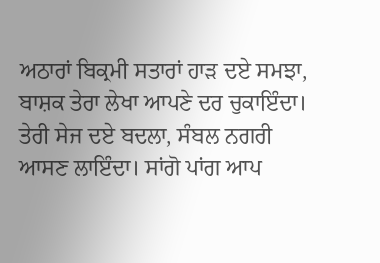ਅਠਾਰਾਂ ਬਿਕ੍ਰਮੀ ਸਤਾਰਾਂ ਹਾੜ ਦਏ ਸਮਝਾ, ਬਾਸ਼ਕ ਤੇਰਾ ਲੇਖਾ ਆਪਣੇ ਦਰ ਚੁਕਾਇੰਦਾ। ਤੇਰੀ ਸੇਜ ਦਏ ਬਦਲਾ, ਸੰਬਲ ਨਗਰੀ ਆਸਣ ਲਾਇੰਦਾ। ਸਾਂਗੋ ਪਾਂਗ ਆਪ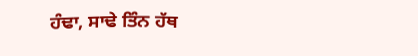ਹੰਢਾ, ਸਾਢੇ ਤਿੰਨ ਹੱਥ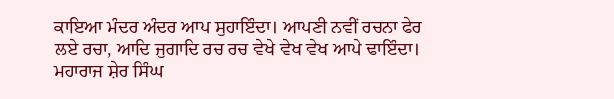ਕਾਇਆ ਮੰਦਰ ਅੰਦਰ ਆਪ ਸੁਹਾਇੰਦਾ। ਆਪਣੀ ਨਵੀਂ ਰਚਨਾ ਫੇਰ ਲਏ ਰਚਾ, ਆਦਿ ਜੁਗਾਦਿ ਰਚ ਰਚ ਵੇਖੇ ਵੇਖ ਵੇਖ ਆਪੇ ਢਾਇੰਦਾ। ਮਹਾਰਾਜ ਸ਼ੇਰ ਸਿੰਘ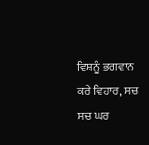ਵਿਸ਼ਨੂੰ ਭਗਵਾਨ ਕਰੇ ਵਿਹਾਰ, ਸਚ ਸਚ ਘਰ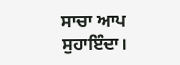ਸਾਚਾ ਆਪ ਸੁਹਾਇੰਦਾ।